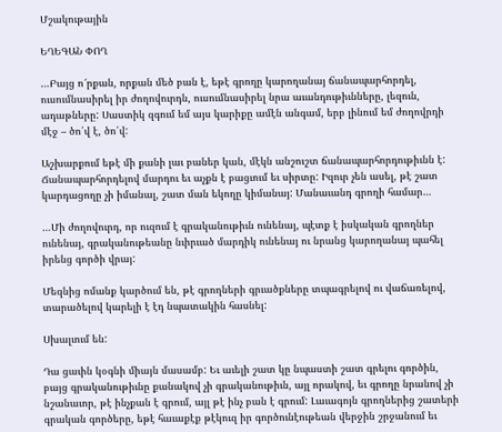Մշակութային

ԵՂԵԳԱՆ ՓՈՂ

…Բայց ո՜րքան, որքան մեծ բան է, եթէ գրողը կարողանայ ճանապարհորդել, ուսումնասիրել իր ժողովուրդն, ուսումնասիրել նրա աւանդութիւնները, լեզուն, ադաթները: Սաստիկ զգում եմ այս կարիքը ամէն անգամ, երբ լինում եմ ժողովրդի մէջ – ծո՛վ է, ծո՛վ:

Աշխարքում եթէ մի քանի լաւ բաներ կան, մէկն անշուշտ ճանապարհորդութիւնն է: Ճանապարհորդելով մարդու եւ աչքն է բացւում եւ սիրտը: Իզուր չեն ասել, թէ շատ կարդացողը չի իմանալ, շատ ման եկողը կիմանայ: Մանաւանդ գրողի համար…

…Մի ժողովուրդ, որ ուզում է գրականութիւն ունենայ, պէտք է իսկական գրողներ ունենայ, գրականութեանը նւիրւած մարդիկ ունենայ ու նրանց կարողանայ պահել իրենց գործի վրայ:

Մեզնից ոմանք կարծում են, թէ գրողների գրւածքները տպագրելով ու վաճառելով, տարածելով կարելի է էդ նպատակին հասնել:

Սխալւում են:

Դա ցաւին կօգնի միայն մասամբ: Եւ աւելի շատ կը նպաստի շատ գրելու գործին, բայց գրականութիւնը քանակով չի գրականութիւն, այլ որակով, եւ գրողը նրանով չի նշանաւոր, թէ ինչքան է գրում, այլ թէ ինչ բան է գրում: Լաւագոյն գրողներից շատերի գրական գործերը, եթէ հաւաքէք թէկուզ իր գործունէութեան վերջին շրջանում եւ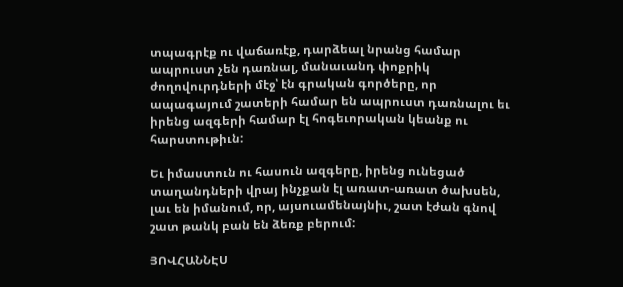տպագրէք ու վաճառէք, դարձեալ նրանց համար ապրուստ չեն դառնալ, մանաւանդ փոքրիկ ժողովուրդների մէջ՝ էն գրական գործերը, որ ապագայում շատերի համար են ապրուստ դառնալու եւ իրենց ազգերի համար էլ հոգեւորական կեանք ու հարստութիւն:

Եւ իմաստուն ու հասուն ազգերը, իրենց ունեցած տաղանդների վրայ ինչքան էլ առատ-առատ ծախսեն, լաւ են իմանում, որ, այսուամենայնիւ, շատ էժան գնով շատ թանկ բան են ձեռք բերում:

ՅՈՎՀԱՆՆԷՍ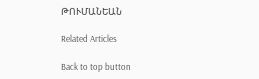ԹՈՒՄԱՆԵԱՆ

Related Articles

Back to top button